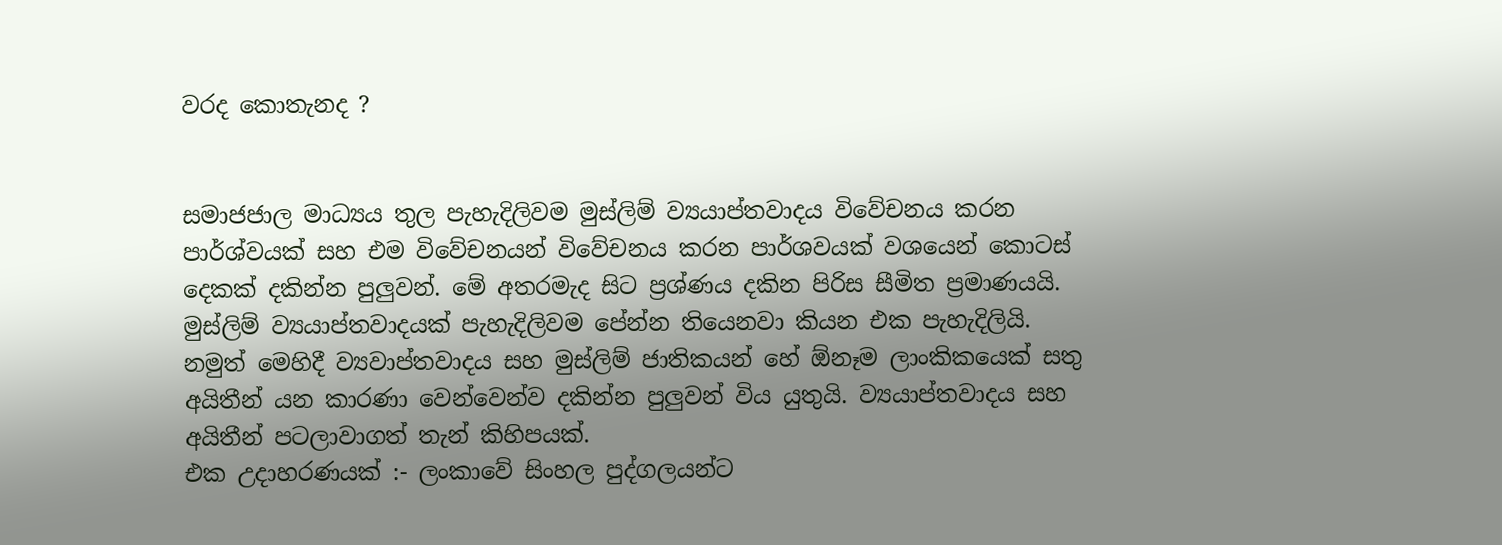වරද කොතැනද ?


සමාජජාල මාධ්‍යය තුල පැහැදිලිවම මුස්ලිම් ව්‍යයාප්තවාදය විවේචනය කරන පාර්ශ්වයක් සහ එම විවේචනයන් විවේචනය කරන පාර්ශවයක් වශයෙන් කොටස් දෙකක් දකින්න පුලුවන්. මේ අතරමැද සිට ප්‍රශ්ණය දකින පිරිස සීමිත ප්‍රමාණයයි.
මුස්ලිම් ව්‍යයාප්තවාදයක් පැහැදිලිවම පේන්න තියෙනවා කියන එක පැහැදිලියි. නමුත් මෙහිදී ව්‍යවාප්තවාදය සහ මුස්ලිම් ජාතිකයන් හේ ඕනෑම ලාංකිකයෙක් සතු අයිතීන් යන කාරණා වෙන්වෙන්ව දකින්න පුලුවන් විය යුතුයි. ව්‍යයාප්තවාදය සහ අයිතීන් පටලාවාගත් තැන් කිහිපයක්.
එක උදාහරණයක් :- ලංකාවේ සිංහල පුද්ගලයන්ට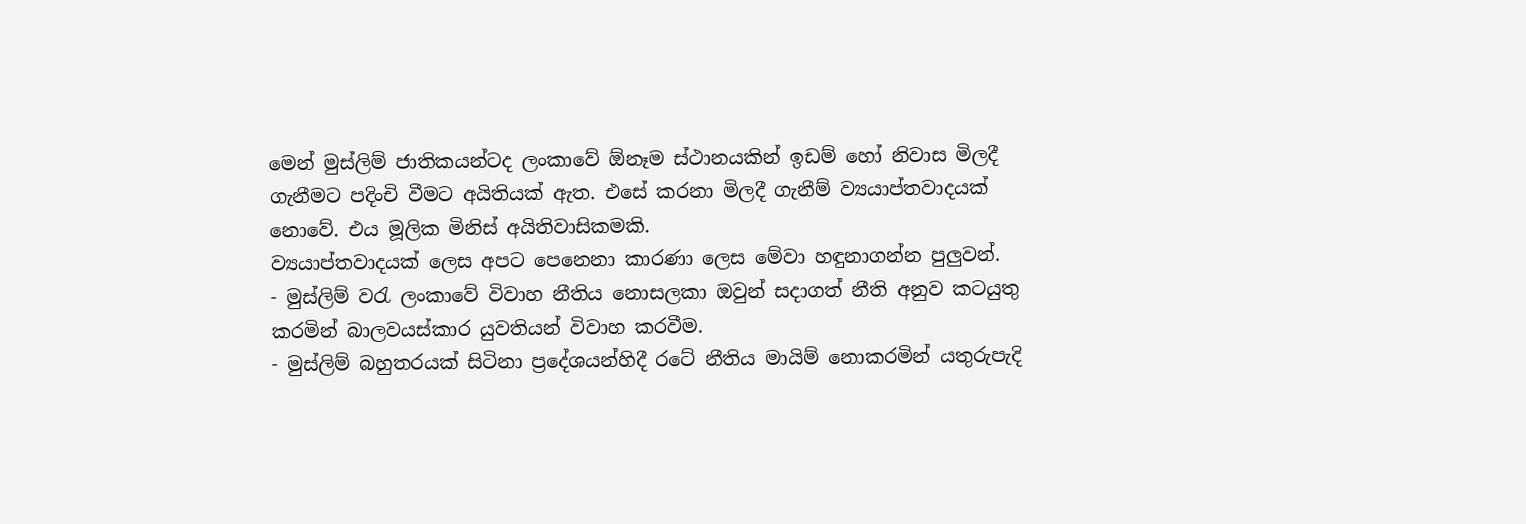මෙන් මුස්ලිම් ජාතිකයන්ටද ලංකාවේ ඕනෑම ස්ථානයකින් ඉඩම් හෝ නිවාස මිලදී ගැනීමට පදිංචි වීමට අයිතියක් ඇත. එසේ කරනා මිලදී ගැනීම් ව්‍යයාප්තවාදයක් නොවේ. එය මූලික මිනිස් අයිතිවාසිකමකි.
ව්‍යයාප්තවාදයක් ලෙස අපට පෙනෙනා කාරණා ලෙස මේවා හඳුනාගන්න පුලුවන්.
- මුස්ලිම් වරැ ලංකාවේ විවාහ නීතිය නොසලකා ඔවුන් සදාගත් නීති අනුව කටයුතු කරමින් බාලවයස්කාර යුවතියන් විවාහ කරවීම.
- මුස්ලිම් බහුතරයක් සිටිනා ප්‍රදේශයන්හිදී රටේ නීතිය මායිම් නොකරමින් යතුරුපැදි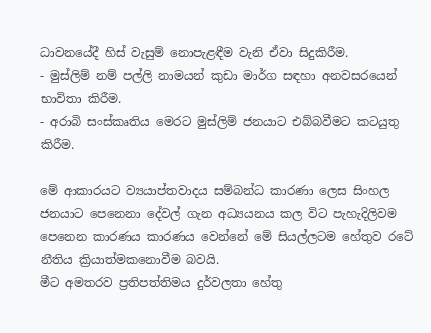ධාවනයේදී හිස් වැසුම් නොපැළඳීම වැනි ඒවා සිදුකිරීම.
- මුස්ලිම් නම් පල්ලි නාමයන් කුඩා මාර්ග සඳහා අනවසරයෙන් භාවිතා කිරීම.
- අරාබි සංස්කෘතිය මෙරට මුස්ලිම් ජනයාට එබ්බවීමට කටයුතු කිරීම.

මේ ආකාරයට ව්‍යයාප්තවාදය සම්බන්ධ කාරණා ලෙස සිංහල ජනයාට පෙනෙනා දේවල් ගැන අධ්‍යයනය කල විට පැහැදිලිවම පෙනෙන කාරණය කාරණය වෙන්නේ මේ සියල්ලටම හේතුව රටේ නීතිය ක්‍රියාත්මකනොවීම බවයි.
මීට අමතරව ප්‍රතිපත්තිමය දුර්වලතා හේතු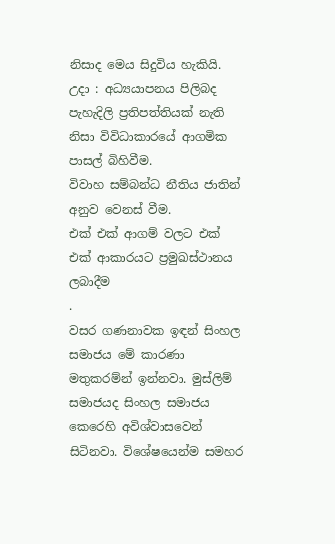නිසාද මෙය සිදුවිය හැකියි.
උදා : අධ්‍යයාපනය පිලිබද පැහැදිලි ප්‍රතිපත්තියක් නැති නිසා විවිධාකාරයේ ආගමික පාසල් බිහිවීම.
විවාහ සම්බන්ධ නීතිය ජාතින් අනුව වෙනස් වීම.
එක් එක් ආගම් වලට එක් එක් ආකාරයට ප්‍රමුඛස්ථානය ලබාදීම
.
වසර ගණනාවක ඉඳන් සිංහල සමාජය මේ කාරණා මතුකරම්න් ඉන්නවා. මුස්ලිම් සමාජයද සිංහල සමාජය කෙරෙහි අවිශ්වාසවෙන් සිටිනවා. විශේෂයෙන්ම සමහර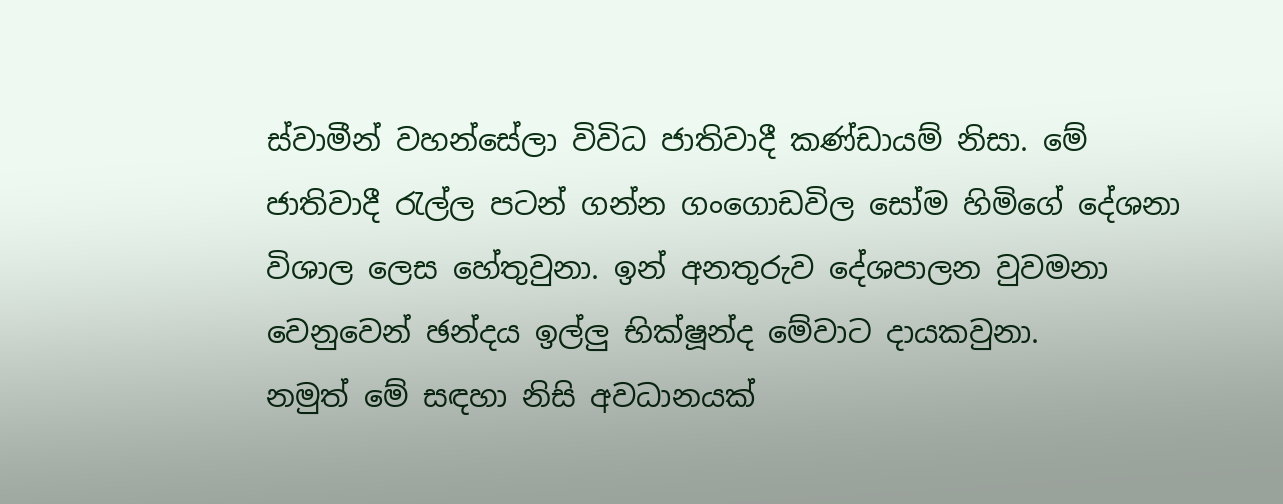ස්වාමීන් වහන්සේලා විවිධ ජාතිවාදී කණ්ඩායම් නිසා. මේ ජාතිවාදී රැල්ල පටන් ගන්න ගංගොඩවිල සෝම හිමිගේ දේශනා විශාල ලෙස හේතුවුනා. ඉන් අනතුරුව දේශපාලන වුවමනා වෙනුවෙන් ඡන්දය ඉල්ලු භික්ෂූන්ද මේවාට දායකවුනා.
නමුත් මේ සඳහා නිසි අවධානයක්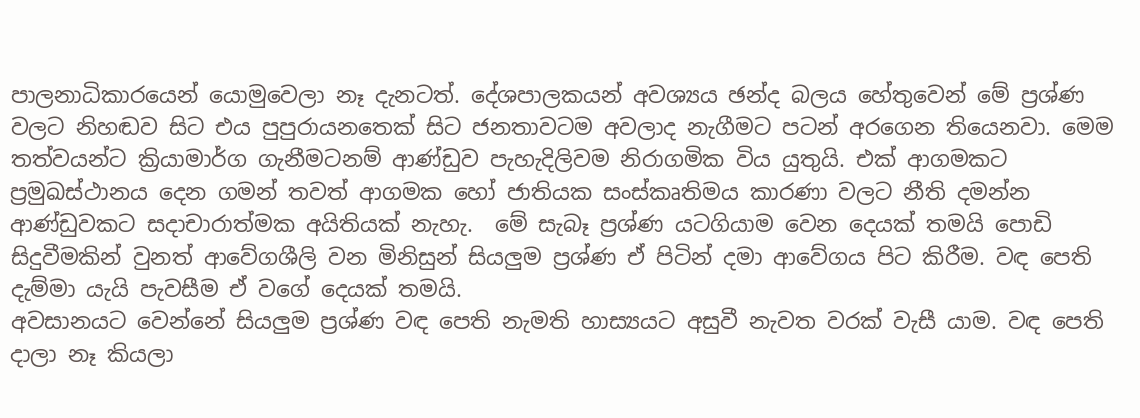පාලනාධිකාරයෙන් යොමුවෙලා නෑ දැනටත්. දේශපාලකයන් අවශ්‍යය ඡන්ද බලය හේතුවෙන් මේ ප්‍රශ්ණ වලට නිහඬව සිට එය පුපුරායනතෙක් සිට ජනතාවටම අවලාද නැගීමට පටන් අරගෙන තියෙනවා. මෙම තත්වයන්ට ක්‍රියාමාර්ග ගැනීමටනම් ආණ්ඩුව පැහැදිලිවම නිරාගමික විය යුතුයි. එක් ආගමකට ප්‍රමුඛස්ථානය දෙන ගමන් තවත් ආගමක හෝ ජාතියක සංස්කෘතිමය කාරණා වලට නීති දමන්න ආණ්ඩුවකට සදාචාරාත්මක අයිතියක් නැහැ.  මේ සැබෑ ප්‍රශ්ණ යටගියාම වෙන දෙයක් තමයි පොඩි සිදුවීමකින් වුනත් ආවේගශීලි වන මිනිසුන් සියලුම ප්‍රශ්ණ ඒ පිටින් දමා ආවේගය පිට කිරීම. වඳ පෙති දැම්මා යැයි පැවසීම ඒ වගේ දෙයක් තමයි.
අවසානයට වෙන්නේ සියලුම ප්‍රශ්ණ වඳ පෙති නැමති හාස්‍යයට අසුවී නැවත වරක් වැසී යාම. වඳ පෙති දාලා නෑ කියලා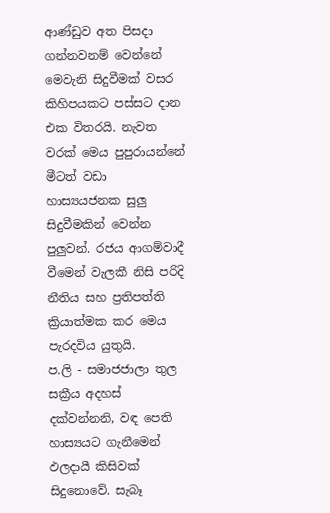ආණ්ඩුව අත පිසදා ගන්නවනම් වෙන්නේ මෙවැනි සිදුවීමක් වසර කිහිපයකට පස්සට දාන එක විතරයි. නැවත වරක් මෙය පුපුරායන්නේ මීටත් වඩා හාස්‍යයජනක සුලු සිදුවීමකින් වෙන්න පුලුවන්. රජය ආගම්වාදී වීමෙන් වැලකී නිසි පරිදි නීතිය සහ ප්‍රතිපත්ති ක්‍රියාත්මක කර මෙය පැරදවිය යුතුයි.
ප.ලි - සමාජජාලා තුල සක්‍රීය අදහස් දක්වන්නනි, වඳ පෙති හාස්‍යයට ගැනීමෙන් ඵලදායී කිසිවක් සිදුනොවේ. සැබෑ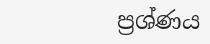ප්‍රශ්ණය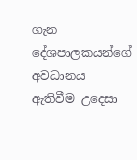ගැන දේශපාලකයන්ගේ අවධානය ඇතිවීම උදෙසා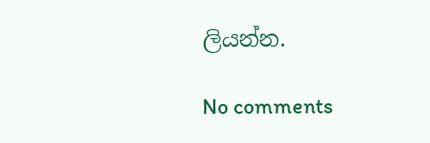ලියන්න.

No comments